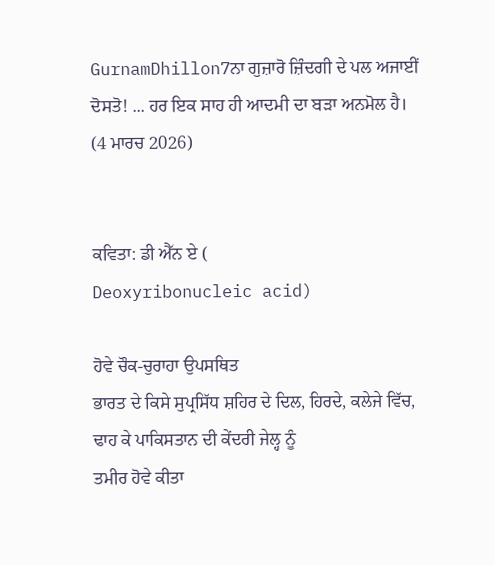GurnamDhillon7ਨਾ ਗੁਜ਼ਾਰੋ ਜ਼ਿੰਦਗੀ ਦੇ ਪਲ ਅਜਾਈਂ ਦੋਸਤੋ! ... ਹਰ ਇਕ ਸਾਹ ਹੀ ਆਦਮੀ ਦਾ ਬੜਾ ਅਨਮੋਲ ਹੈ।
(4 ਮਾਰਚ 2026)


ਕਵਿਤਾ: ਡੀ ਐੱਨ ਏ (
Deoxyribonucleic acid)

ਹੋਵੇ ਚੌਕ-ਚੁਰਾਹਾ ਉਪਸਥਿਤ
ਭਾਰਤ ਦੇ ਕਿਸੇ ਸੁਪ੍ਰਸਿੱਧ ਸ਼ਹਿਰ ਦੇ ਦਿਲ, ਹਿਰਦੇ, ਕਲੇਜੇ ਵਿੱਚ,
ਢਾਹ ਕੇ ਪਾਕਿਸਤਾਨ ਦੀ ਕੇਂਦਰੀ ਜੇਲ੍ਹ ਨੂੰ
ਤਮੀਰ ਹੋਵੇ ਕੀਤਾ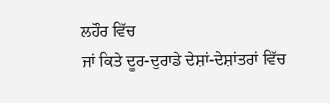ਲਹੌਰ ਵਿੱਚ
ਜਾਂ ਕਿਤੇ ਦੂਰ-ਦੁਰਾਡੇ ਦੇਸ਼ਾਂ-ਦੇਸ਼ਾਂਤਰਾਂ ਵਿੱਚ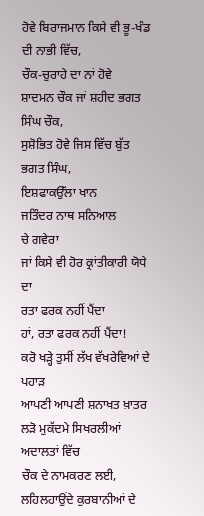ਹੋਵੇ ਬਿਰਾਜਮਾਨ ਕਿਸੇ ਵੀ ਭੂ-ਖੰਡ ਦੀ ਨਾਭੀ ਵਿੱਚ,
ਚੌਕ-ਚੁਰਾਹੇ ਦਾ ਨਾਂ ਹੋਵੇ
ਸ਼ਾਦਮਨ ਚੌਕ ਜਾਂ ਸ਼ਹੀਦ ਭਗਤ ਸਿੰਘ ਚੌਕ,
ਸੁਸ਼ੋਭਿਤ ਹੋਵੇ ਜਿਸ ਵਿੱਚ ਬੁੱਤ
ਭਗਤ ਸਿੰਘ,
ਇਸ਼ਫਾਕਉੱਲਾ ਖਾਨ
ਜਤਿੰਦਰ ਨਾਥ ਸਨਿਆਲ
ਚੇ ਗਵੇਰਾ
ਜਾਂ ਕਿਸੇ ਵੀ ਹੋਰ ਕ੍ਰਾਂਤੀਕਾਰੀ ਯੋਧੇ ਦਾ
ਰਤਾ ਫਰਕ ਨਹੀਂ ਪੈਂਦਾ
ਹਾਂ, ਰਤਾ ਫਰਕ ਨਹੀਂ ਪੈਂਦਾ!
ਕਰੋ ਖੜ੍ਹੇ ਤੁਸੀਂ ਲੱਖ ਵੱਖਰੇਵਿਆਂ ਦੇ ਪਹਾੜ
ਆਪਣੀ ਆਪਣੀ ਸ਼ਨਾਖਤ ਖ਼ਾਤਰ
ਲੜੋ ਮੁਕੱਦਮੇ ਸਿਖਰਲੀਆਂ ਅਦਾਲਤਾਂ ਵਿੱਚ
ਚੌਕ ਦੇ ਨਾਮਕਰਣ ਲਈ,
ਲਹਿਲਹਾਉਂਦੇ ਕੁਰਬਾਨੀਆਂ ਦੇ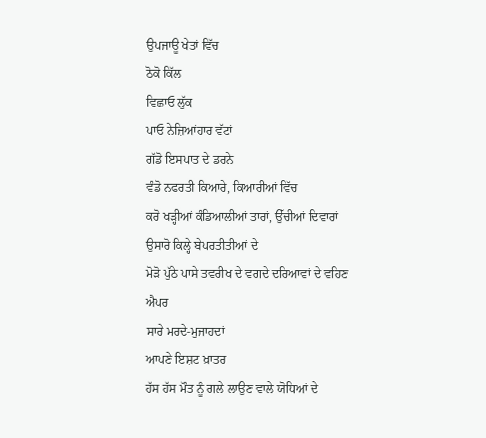ਉਪਜਾਊ ਖੇਤਾਂ ਵਿੱਚ
ਠੋਕੋ ਕਿੱਲ
ਵਿਛਾਓ ਲੁੱਕ
ਪਾਓ ਨੇਜ਼ਿਆਂਹਾਰ ਵੱਟਾਂ
ਗੱਡੋ ਇਸਪਾਤ ਦੇ ਡਰਨੇ
ਵੰਡੋ ਨਫਰਤੀ ਕਿਆਰੇ, ਕਿਆਰੀਆਂ ਵਿੱਚ
ਕਰੋ ਖੜ੍ਹੀਆਂ ਕੰਡਿਆਲੀਆਂ ਤਾਰਾਂ, ਉੱਚੀਆਂ ਦਿਵਾਰਾਂ
ਉਸਾਰੋ ਕਿਲ੍ਹੇ ਬੇਪਰਤੀਤੀਆਂ ਦੇ
ਮੋੜੋ ਪੁੱਠੇ ਪਾਸੇ ਤਵਰੀਖ ਦੇ ਵਗਦੇ ਦਰਿਆਵਾਂ ਦੇ ਵਹਿਣ
ਐਪਰ
ਸਾਰੇ ਮਰਦੇ-ਮੁਜਾਹਦਾਂ
ਆਪਣੇ ਇਸ਼ਟ ਖ਼ਾਤਰ
ਹੱਸ ਹੱਸ ਮੌਤ ਨੂੰ ਗਲੇ ਲਾਉਣ ਵਾਲੇ ਯੋਧਿਆਂ ਦੇ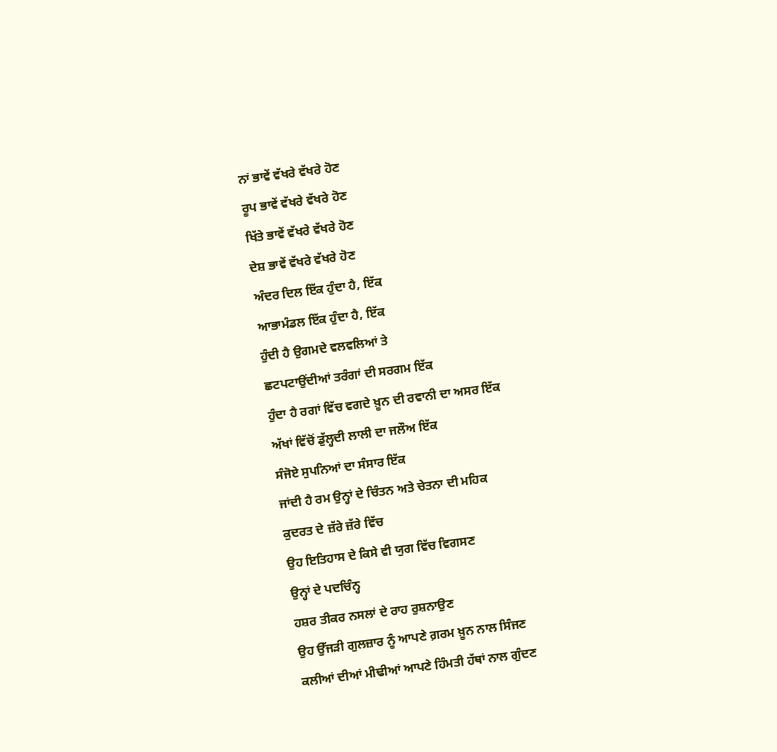ਨਾਂ ਭਾਵੇਂ ਵੱਖਰੇ ਵੱਖਰੇ ਹੋਣ
ਰੂਪ ਭਾਵੇਂ ਵੱਖਰੇ ਵੱਖਰੇ ਹੋਣ
ਖਿੱਤੇ ਭਾਵੇਂ ਵੱਖਰੇ ਵੱਖਰੇ ਹੋਣ
ਦੇਸ਼ ਭਾਵੇਂ ਵੱਖਰੇ ਵੱਖਰੇ ਹੋਣ
ਅੰਦਰ ਦਿਲ ਇੱਕ ਹੁੰਦਾ ਹੈ, ਇੱਕ
ਆਭਾਮੰਡਲ ਇੱਕ ਹੁੰਦਾ ਹੈ, ਇੱਕ
ਹੁੰਦੀ ਹੈ ਉਗਮਦੇ ਵਲਵਲਿਆਂ ਤੇ
ਛਟਪਟਾਉਂਦੀਆਂ ਤਰੰਗਾਂ ਦੀ ਸਰਗਮ ਇੱਕ
ਹੁੰਦਾ ਹੈ ਰਗਾਂ ਵਿੱਚ ਵਗਦੇ ਖ਼ੂਨ ਦੀ ਰਵਾਨੀ ਦਾ ਅਸਰ ਇੱਕ
ਅੱਖਾਂ ਵਿੱਚੋਂ ਡੁੱਲ੍ਹਦੀ ਲਾਲੀ ਦਾ ਜਲੌਅ ਇੱਕ
ਸੰਜੋਏ ਸੁਪਨਿਆਂ ਦਾ ਸੰਸਾਰ ਇੱਕ
ਜਾਂਦੀ ਹੈ ਰਮ ਉਨ੍ਹਾਂ ਦੇ ਚਿੰਤਨ ਅਤੇ ਚੇਤਨਾ ਦੀ ਮਹਿਕ
ਕੁਦਰਤ ਦੇ ਜ਼ੱਰੇ ਜ਼ੱਰੇ ਵਿੱਚ
ਉਹ ਇਤਿਹਾਸ ਦੇ ਕਿਸੇ ਵੀ ਯੁਗ ਵਿੱਚ ਵਿਗਸਣ
ਉਨ੍ਹਾਂ ਦੇ ਪਦਚਿੰਨ੍ਹ
ਹਸ਼ਰ ਤੀਕਰ ਨਸਲਾਂ ਦੇ ਰਾਹ ਰੁਸ਼ਨਾਉਣ
ਉਹ ਉੱਜੜੀ ਗੁਲਜ਼ਾਰ ਨੂੰ ਆਪਣੇ ਗ਼ਰਮ ਖ਼ੂਨ ਨਾਲ ਸਿੰਜਣ
ਕਲੀਆਂ ਦੀਆਂ ਮੀਢੀਆਂ ਆਪਣੇ ਹਿੰਮਤੀ ਹੱਥਾਂ ਨਾਲ ਗੁੰਦਣ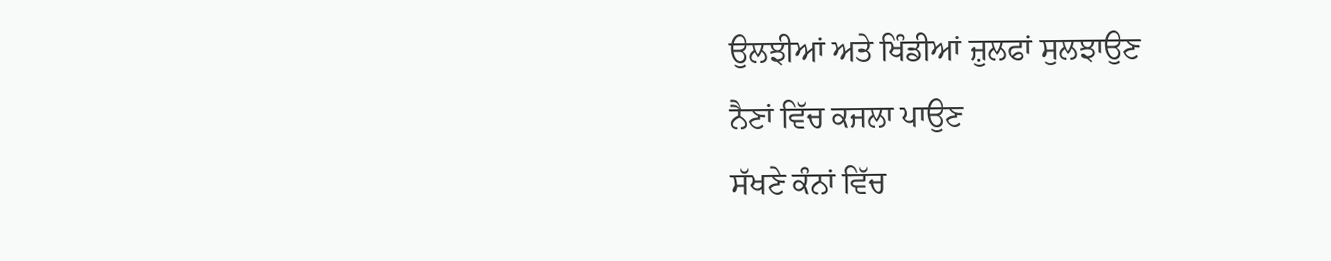ਉਲਝੀਆਂ ਅਤੇ ਖਿੰਡੀਆਂ ਜ਼ੁਲਫਾਂ ਸੁਲਝਾਉਣ
ਨੈਣਾਂ ਵਿੱਚ ਕਜਲਾ ਪਾਉਣ
ਸੱਖਣੇ ਕੰਨਾਂ ਵਿੱਚ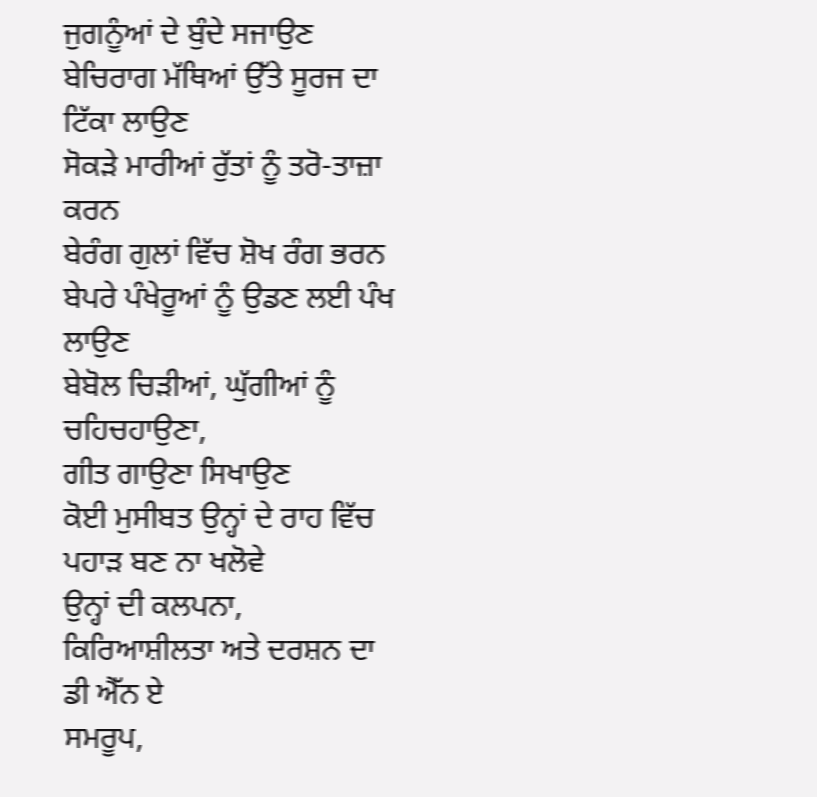ਜੁਗਨੂੰਆਂ ਦੇ ਬੁੰਦੇ ਸਜਾਉਣ
ਬੇਚਿਰਾਗ ਮੱਥਿਆਂ ਉੱਤੇ ਸੂਰਜ ਦਾ ਟਿੱਕਾ ਲਾਉਣ
ਸੋਕੜੇ ਮਾਰੀਆਂ ਰੁੱਤਾਂ ਨੂੰ ਤਰੋ-ਤਾਜ਼ਾ ਕਰਨ
ਬੇਰੰਗ ਗੁਲਾਂ ਵਿੱਚ ਸ਼ੋਖ ਰੰਗ ਭਰਨ
ਬੇਪਰੇ ਪੰਖੇਰੂਆਂ ਨੂੰ ਉਡਣ ਲਈ ਪੰਖ ਲਾਉਣ
ਬੇਬੋਲ ਚਿੜੀਆਂ, ਘੁੱਗੀਆਂ ਨੂੰ ਚਹਿਚਹਾਉਣਾ,
ਗੀਤ ਗਾਉਣਾ ਸਿਖਾਉਣ
ਕੋਈ ਮੁਸੀਬਤ ਉਨ੍ਹਾਂ ਦੇ ਰਾਹ ਵਿੱਚ ਪਹਾੜ ਬਣ ਨਾ ਖਲੋਵੇ
ਉਨ੍ਹਾਂ ਦੀ ਕਲਪਨਾ, ਕਿਰਿਆਸ਼ੀਲਤਾ ਅਤੇ ਦਰਸ਼ਨ ਦਾ ਡੀ ਐੱਨ ਏ
ਸਮਰੂਪ,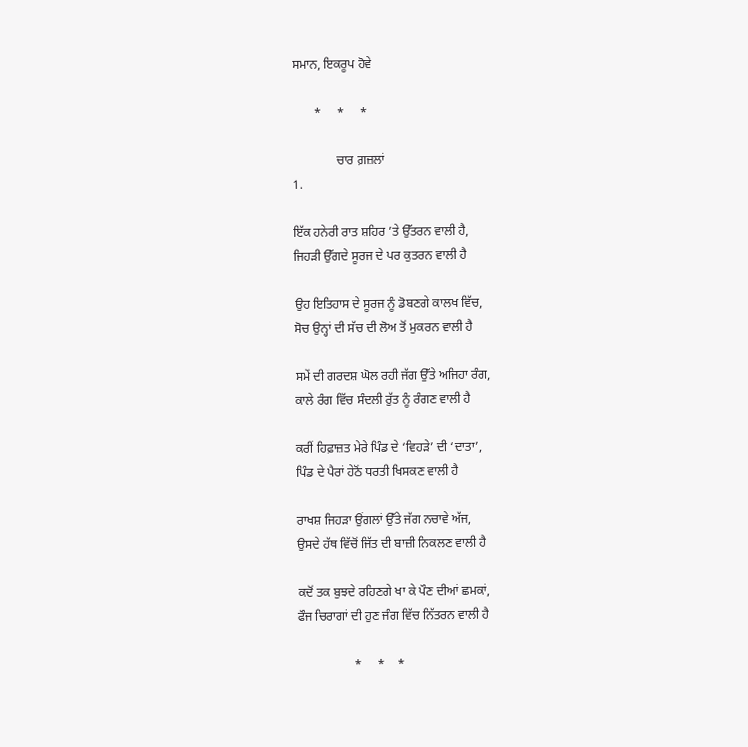ਸਮਾਨ, ਇਕਰੂਪ ਹੋਵੇ

       *     *     *

              ਚਾਰ ਗ਼ਜ਼ਲਾਂ
1.

ਇੱਕ ਹਨੇਰੀ ਰਾਤ ਸ਼ਹਿਰ ’ਤੇ ਉੱਤਰਨ ਵਾਲੀ ਹੈ,
ਜਿਹੜੀ ਉੱਗਦੇ ਸੂਰਜ ਦੇ ਪਰ ਕੁਤਰਨ ਵਾਲੀ ਹੈ

ਉਹ ਇਤਿਹਾਸ ਦੇ ਸੂਰਜ ਨੂੰ ਡੋਬਣਗੇ ਕਾਲਖ ਵਿੱਚ,
ਸੋਚ ਉਨ੍ਹਾਂ ਦੀ ਸੱਚ ਦੀ ਲੋਅ ਤੋਂ ਮੁਕਰਨ ਵਾਲੀ ਹੈ

ਸਮੇਂ ਦੀ ਗਰਦਸ਼ ਘੋਲ ਰਹੀ ਜੱਗ ਉੱਤੇ ਅਜਿਹਾ ਰੰਗ,
ਕਾਲੇ ਰੰਗ ਵਿੱਚ ਸੰਦਲੀ ਰੁੱਤ ਨੂੰ ਰੰਗਣ ਵਾਲੀ ਹੈ

ਕਰੀਂ ਹਿਫ਼ਾਜ਼ਤ ਮੇਰੇ ਪਿੰਡ ਦੇ ‘ਵਿਹੜੇ’ ਦੀ ‘ਦਾਤਾ’,
ਪਿੰਡ ਦੇ ਪੈਰਾਂ ਹੇਠੋਂ ਧਰਤੀ ਖਿਸਕਣ ਵਾਲੀ ਹੈ

ਰਾਖਸ਼ ਜਿਹੜਾ ਉਂਗਲਾਂ ਉੱਤੇ ਜੱਗ ਨਚਾਵੇ ਅੱਜ,
ਉਸਦੇ ਹੱਥ ਵਿੱਚੋਂ ਜਿੱਤ ਦੀ ਬਾਜ਼ੀ ਨਿਕਲਣ ਵਾਲੀ ਹੈ

ਕਦੋਂ ਤਕ ਬੁਝਦੇ ਰਹਿਣਗੇ ਖਾ ਕੇ ਪੌਣ ਦੀਆਂ ਛਮਕਾਂ,
ਫੌਜ ਚਿਰਾਗਾਂ ਦੀ ਹੁਣ ਜੰਗ ਵਿੱਚ ਨਿੱਤਰਨ ਵਾਲੀ ਹੈ

                  *     *    *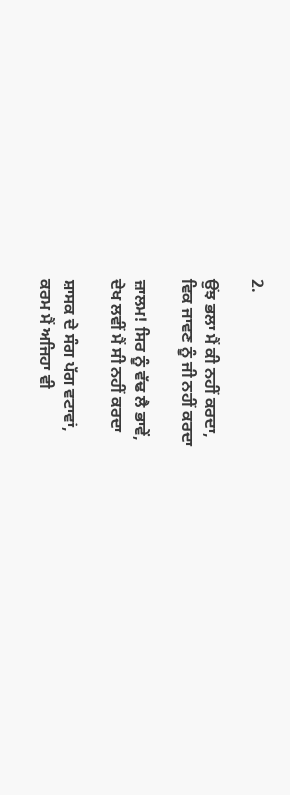2.

ਉਂਝ ਭਲਾ ਮੈਂ ਕੀ ਨਹੀਂ ਕਰਦਾ,
ਵਿਕ ਜਾਵਣ ਨੂੰ ਜੀ ਨਹੀਂ ਕਰਦਾ

ਜ਼ਾਲਮ! ਸਿਰ ਨੂੰ ਵੱਢ ਲੈ ਭਾਵੇਂ,
ਦੇਖ ਲਵੀਂ ਮੈਂ ਸੀ ਨਹੀਂ ਕਰਦਾ

ਸ਼ਾਸਕ ਦੇ ਸੰਗ ਪੱਗ ਵਟਾਵਾਂ,
ਕਰਮ ਮੈਂ ਅਜਿਹਾ ਵੀ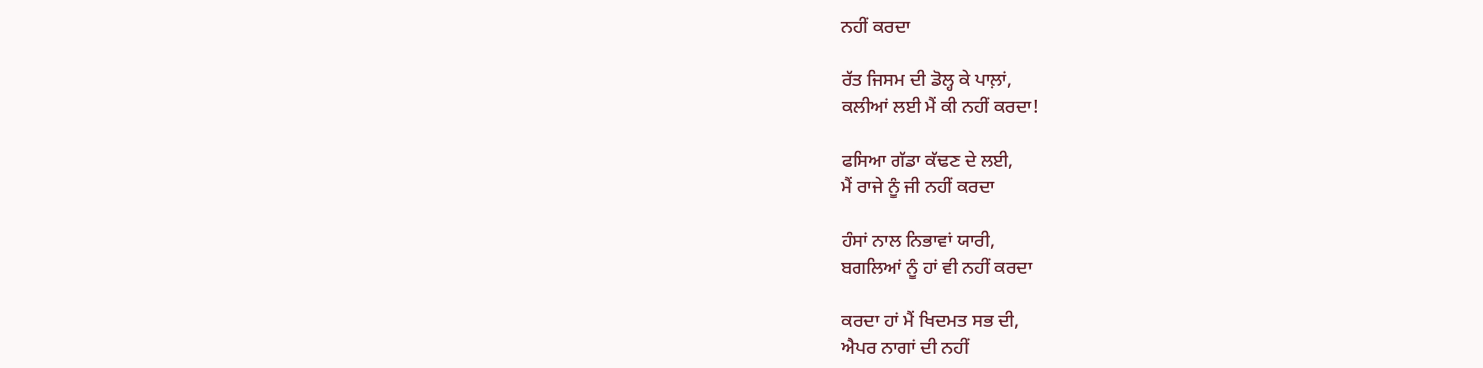ਨਹੀਂ ਕਰਦਾ

ਰੱਤ ਜਿਸਮ ਦੀ ਡੋਲ੍ਹ ਕੇ ਪਾਲ਼ਾਂ,
ਕਲੀਆਂ ਲਈ ਮੈਂ ਕੀ ਨਹੀਂ ਕਰਦਾ!

ਫਸਿਆ ਗੱਡਾ ਕੱਢਣ ਦੇ ਲਈ,
ਮੈਂ ਰਾਜੇ ਨੂੰ ਜੀ ਨਹੀਂ ਕਰਦਾ

ਹੰਸਾਂ ਨਾਲ ਨਿਭਾਵਾਂ ਯਾਰੀ,
ਬਗਲਿਆਂ ਨੂੰ ਹਾਂ ਵੀ ਨਹੀਂ ਕਰਦਾ

ਕਰਦਾ ਹਾਂ ਮੈਂ ਖਿਦਮਤ ਸਭ ਦੀ,
ਐਪਰ ਨਾਗਾਂ ਦੀ ਨਹੀਂ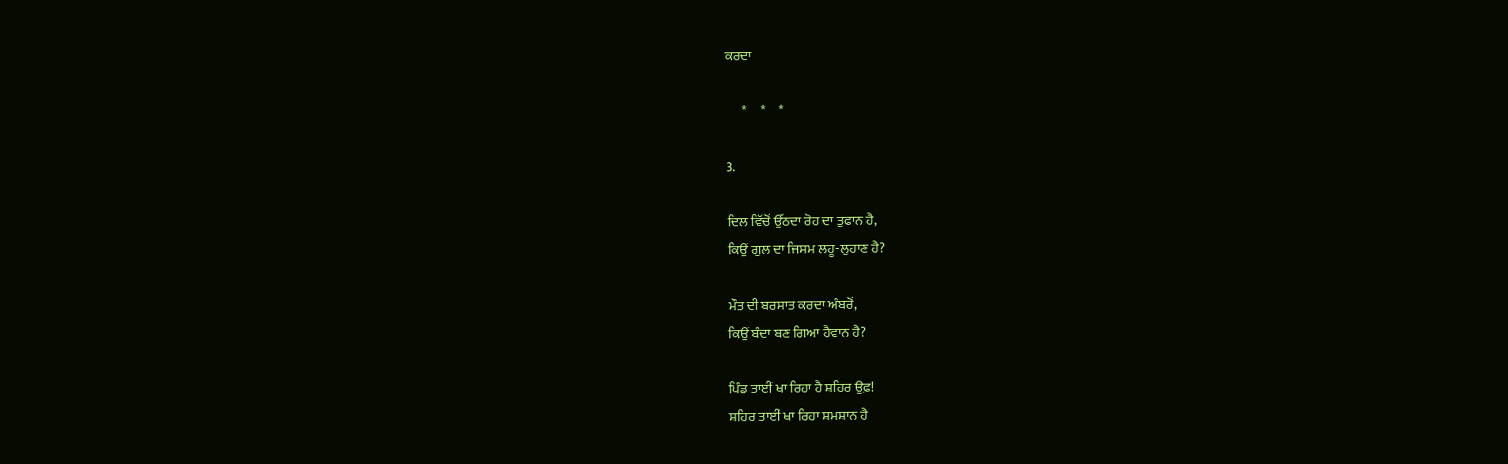ਕਰਦਾ

      *     *     *

3.

ਦਿਲ ਵਿੱਚੋਂ ਉੱਠਦਾ ਰੋਹ ਦਾ ਤੁਫਾਨ ਹੈ,
ਕਿਉਂ ਗੁਲ ਦਾ ਜਿਸਮ ਲਹੂ-ਲੁਹਾਣ ਹੈ?

ਮੌਤ ਦੀ ਬਰਸਾਤ ਕਰਦਾ ਅੰਬਰੋਂ,
ਕਿਉਂ ਬੰਦਾ ਬਣ ਗਿਆ ਹੈਵਾਨ ਹੈ?

ਪਿੰਡ ਤਾਈਂ ਖਾ ਰਿਹਾ ਹੈ ਸ਼ਹਿਰ ਉਫ਼!
ਸ਼ਹਿਰ ਤਾਈਂ ਖਾ ਰਿਹਾ ਸ਼ਮਸ਼ਾਨ ਹੈ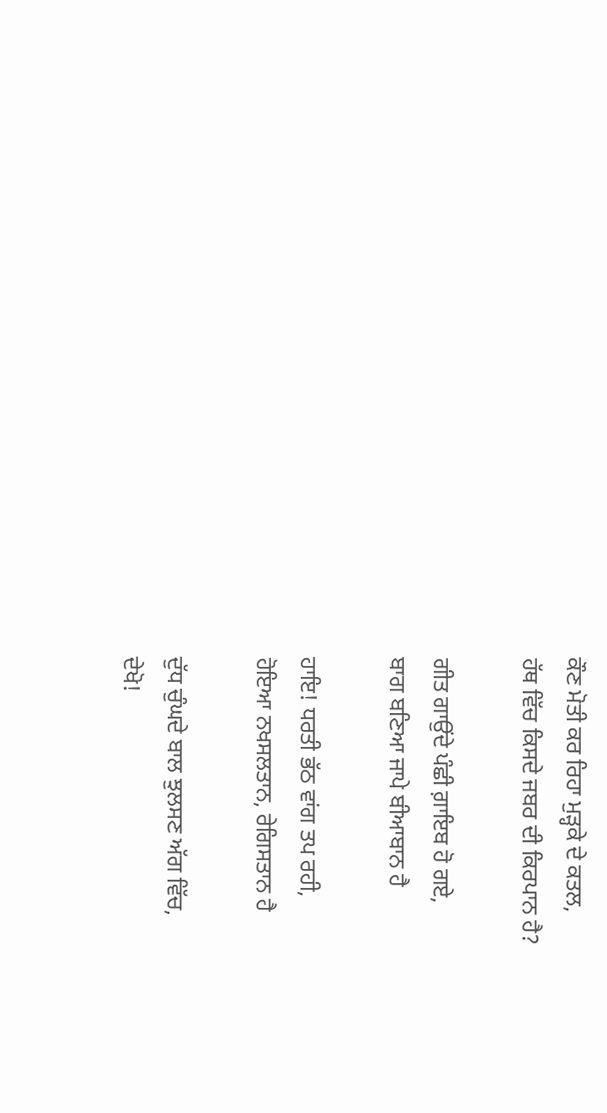ਕੌਣ ਮੋਤੀ ਕਰ ਰਿਹਾ ਮੁੜ੍ਹਕੇ ਦੇ ਕਤਲ,
ਹੱਥ ਵਿੱਚ ਕਿਸਦੇ ਜਬਰ ਦੀ ਕਿਰਪਾਨ ਹੈ?

ਗੀਤ ਗਾਉਂਦੇ ਪੰਛੀ ਗ਼ਾਇਬ ਹੋ ਗਏ,
ਬਾਗ ਬਣਿਆ ਜਾਪੇ ਬੀਆਬਾਨ ਹੈ

ਹਾਇ! ਧਰਤੀ ਭੱਠ ਵਾਂਗ ਤਪ ਰਹੀ,
ਹੋਇਆ ਨਖਸਲਤਾਨ, ਰੇਗਿਸਤਾਨ ਹੈ

ਦੁੱਧ ਚੁੰਘਦੇ ਬਾਲ ਝੁਲਸਣ ਅੱਗ ਵਿੱਚ,
ਦੇਖੋ!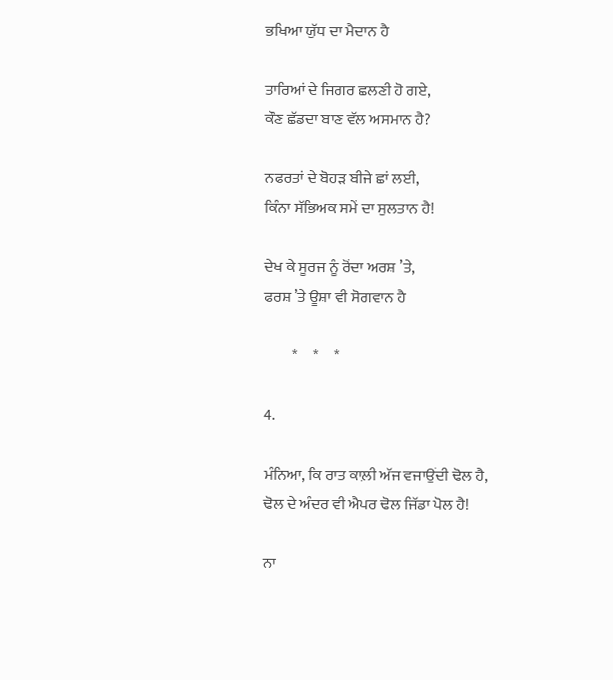ਭਖਿਆ ਯੁੱਧ ਦਾ ਮੈਦਾਨ ਹੈ

ਤਾਰਿਆਂ ਦੇ ਜਿਗਰ ਛਲਣੀ ਹੋ ਗਏ,
ਕੌਣ ਛੱਡਦਾ ਬਾਣ ਵੱਲ ਅਸਮਾਨ ਹੈ?

ਨਫਰਤਾਂ ਦੇ ਬੋਹੜ ਬੀਜੇ ਛਾਂ ਲਈ,
ਕਿੰਨਾ ਸੱਭਿਅਕ ਸਮੇਂ ਦਾ ਸੁਲਤਾਨ ਹੈ!

ਦੇਖ ਕੇ ਸੂਰਜ ਨੂੰ ਰੋਂਦਾ ਅਰਸ਼ ’ਤੇ,
ਫਰਸ਼ ’ਤੇ ਊਸ਼ਾ ਵੀ ਸੋਗਵਾਨ ਹੈ

         *     *     *

4.

ਮੰਨਿਆ, ਕਿ ਰਾਤ ਕਾਲ਼ੀ ਅੱਜ ਵਜਾਉਂਦੀ ਢੋਲ ਹੈ,
ਢੋਲ ਦੇ ਅੰਦਰ ਵੀ ਐਪਰ ਢੋਲ ਜਿੱਡਾ ਪੋਲ ਹੈ!

ਨਾ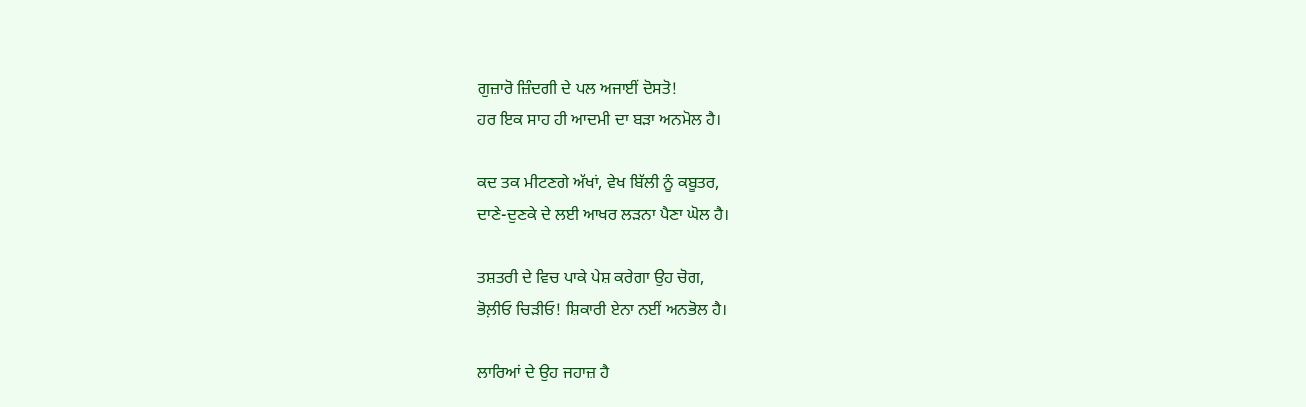ਗੁਜ਼ਾਰੋ ਜ਼ਿੰਦਗੀ ਦੇ ਪਲ ਅਜਾਈਂ ਦੋਸਤੋ!
ਹਰ ਇਕ ਸਾਹ ਹੀ ਆਦਮੀ ਦਾ ਬੜਾ ਅਨਮੋਲ ਹੈ।

ਕਦ ਤਕ ਮੀਟਣਗੇ ਅੱਖਾਂ, ਵੇਖ ਬਿੱਲੀ ਨੂੰ ਕਬੂਤਰ,
ਦਾਣੇ-ਦੁਣਕੇ ਦੇ ਲਈ ਆਖਰ ਲੜਨਾ ਪੈਣਾ ਘੋਲ ਹੈ।

ਤਸ਼ਤਰੀ ਦੇ ਵਿਚ ਪਾਕੇ ਪੇਸ਼ ਕਰੇਗਾ ਉਹ ਚੋਗ,
ਭੋਲ਼ੀਓ ਚਿੜੀਓ! ਸ਼ਿਕਾਰੀ ਏਨਾ ਨਈਂ ਅਨਭੋਲ ਹੈ।

ਲਾਰਿਆਂ ਦੇ ਉਹ ਜਹਾਜ਼ ਹੈ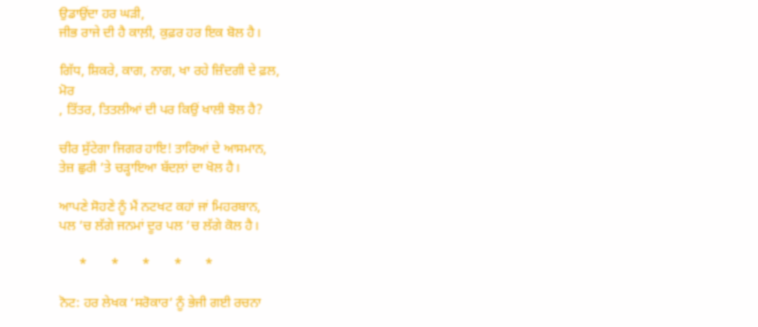ਉਡਾਉਂਦਾ ਹਰ ਘੜੀ,
ਜੀਭ ਰਾਜੇ ਦੀ ਹੈ ਕਾਲ਼ੀ, ਕੁਫ਼ਰ ਹਰ ਇਕ ਬੋਲ ਹੈ।

ਗਿੱਧ, ਸ਼ਿਕਰੇ, ਕਾਗ, ਨਾਗ, ਖਾ ਰਹੇ ਜ਼ਿੰਦਗੀ ਦੇ ਫ਼ਲ,
ਮੋਰ
, ਤਿੱਤਰ, ਤਿਤਲੀਆਂ ਦੀ ਪਰ ਕਿਉਂ ਖਾਲੀ ਝੋਲ ਹੈ?

ਚੀਰ ਸੁੱਟੇਗਾ ਜਿਗਰ ਹਾਇ! ਤਾਰਿਆਂ ਦੇ ਆਸਮਾਨ,
ਤੇਜ਼ ਛੁਰੀ ’ਤੇ ਚੜ੍ਹਾਇਆ ਬੱਦਲ਼ਾਂ ਦਾ ਖੋਲ ਹੈ।

ਆਪਣੇ ਸੋਹਣੇ ਨੂੰ ਮੈਂ ਨਟਖਟ ਕਹਾਂ ਜਾਂ ਮਿਹਰਬਾਨ,
ਪਲ ’ਚ ਲੱਗੇ ਜਨਮਾਂ ਦੂਰ ਪਲ ’ਚ ਲੱਗੇ ਕੋਲ ਹੈ।

      *       *       *       *       *

ਨੋਟ: ਹਰ ਲੇਖਕ ‘ਸਰੋਕਾਰ’ ਨੂੰ ਭੇਜੀ ਗਈ ਰਚਨਾ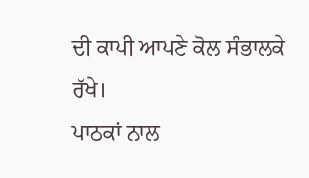ਦੀ ਕਾਪੀ ਆਪਣੇ ਕੋਲ ਸੰਭਾਲਕੇ ਰੱਖੇ।
ਪਾਠਕਾਂ ਨਾਲ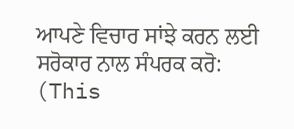ਆਪਣੇ ਵਿਚਾਰ ਸਾਂਝੇ ਕਰਨ ਲਈ ਸਰੋਕਾਰ ਨਾਲ ਸੰਪਰਕ ਕਰੋ: (This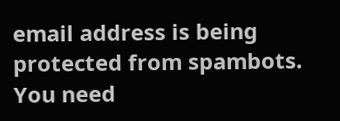email address is being protected from spambots. You need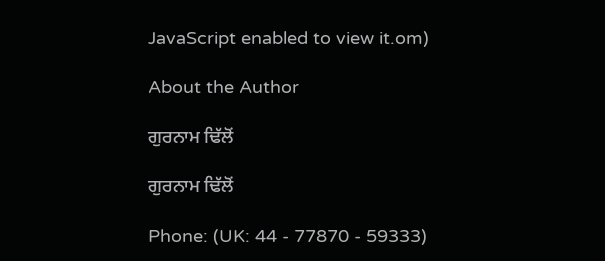JavaScript enabled to view it.om)

About the Author

ਗੁਰਨਾਮ ਢਿੱਲੋਂ

ਗੁਰਨਾਮ ਢਿੱਲੋਂ

Phone: (UK: 44 - 77870 - 59333)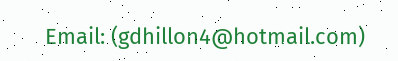Email: (gdhillon4@hotmail.com)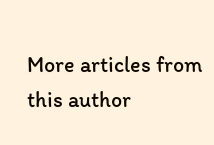More articles from this author